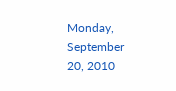Monday, September 20, 2010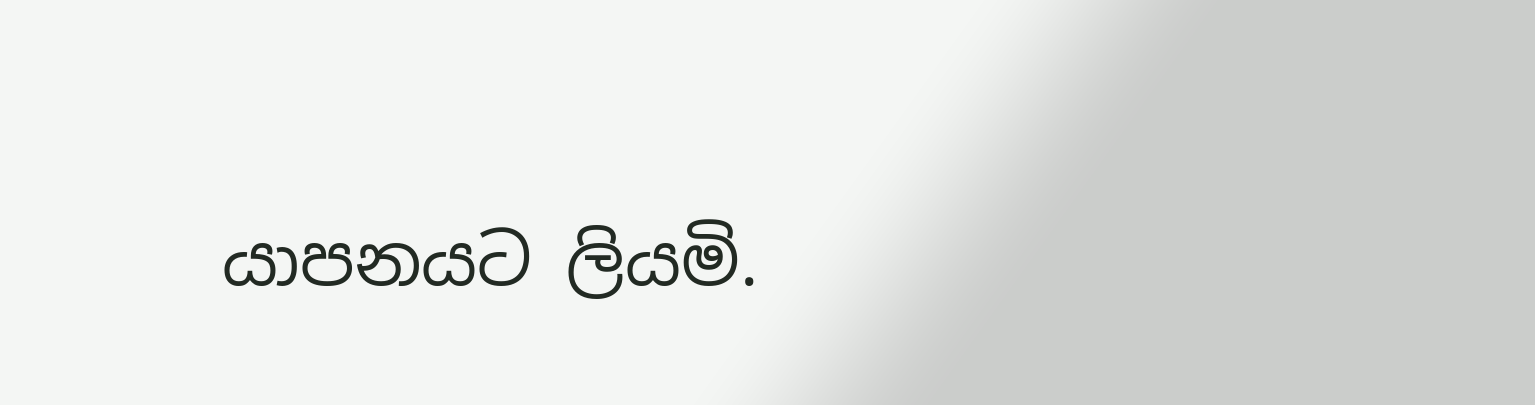යාපනයට ලියමි.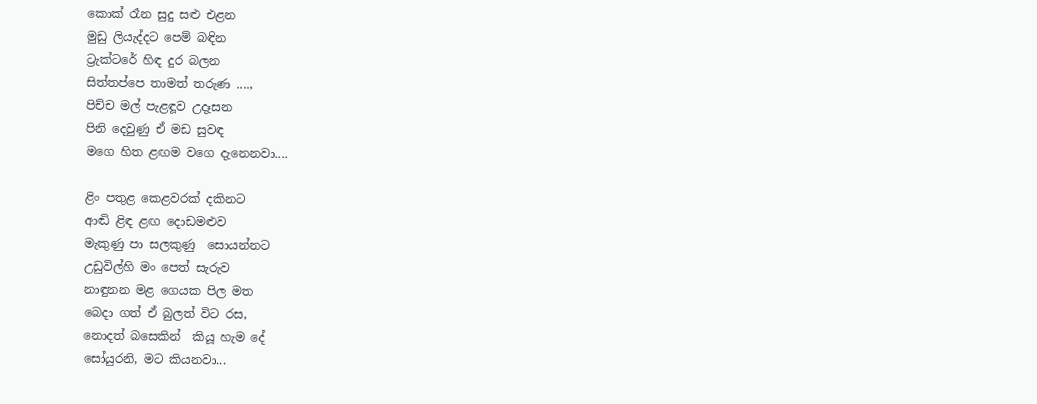කොක් රෑන සුදු සළු එළන
මුඩු ලියැද්දට පෙම් බඳින
ට්‍රැක්ටරේ හිඳ දුර බලන
සිත්තප්පෙ තාමත් තරුණ ....,
පිච්ච මල් පැළඳූව උදෑසන
පිනි දෙවුණු ඒ මඩ සුවඳ
මගෙ හිත ළඟම වගෙ දැනෙනවා....

ළිං පතුළ කෙළවරක් දකිනට
ආඬි ළිඳ ළඟ දොඩමළුව
මැකුණු පා සලකුණු  සොයන්නට
උඩුවිල්හි මං පෙත් සැරුව
නාඳුනන මළ ගෙයක පිල මත
බෙදා ගත් ඒ බුලත් විට රස,
නොදත් බසෙකින්  කියූ හැම දේ
සෝයුරනි, මට කියනවා...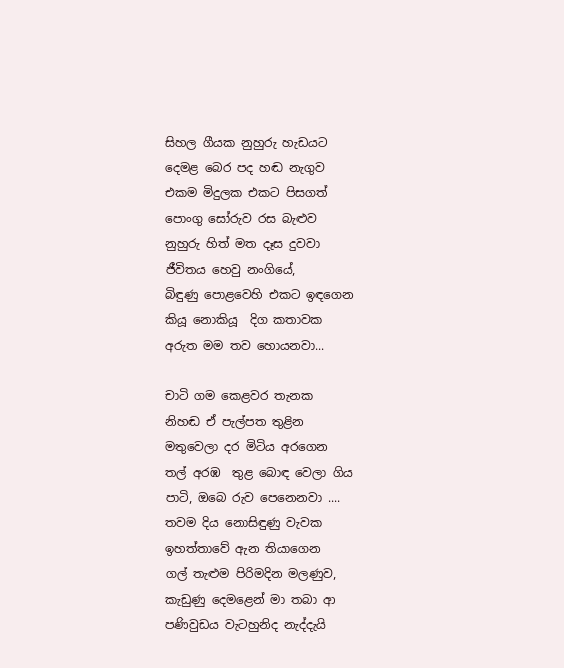සිහල ගීයක නුහුරු හැඩයට
දෙමළ බෙර පද හඬ නැගුව
එකම මිදුලක එකට පිසගත්
පොංගු සෝරුව රස බැළුව                                                                                 නුහුරු හිත් මත දෑස දුවවා
ජීවිතය හෙවු නංගියේ,
බිඳුණු පොළවෙහි එකට ඉඳගෙන
කියූ නොකියූ  දිග කතාවක
අරුත මම තව හොයනවා...

චාටි ගම කෙළවර තැනක
නිහඬ ඒ පැල්පත තුළින
මතුවෙලා දර මිටිය අරගෙන
තල් අරඹ  තුළ බොඳ වෙලා ගිය
පාටි, ඔබෙ රුව පෙනෙනවා ....
තවම දිය නොසිඳුණු වැවක
ඉහත්තාවේ ඇන තියාගෙන
ගල් තැළුම පිරිමදින මලණුව,
කැඩුණු දෙමළෙන් මා තබා ආ
පණිවුඩය වැටහුනිද නැද්දැයි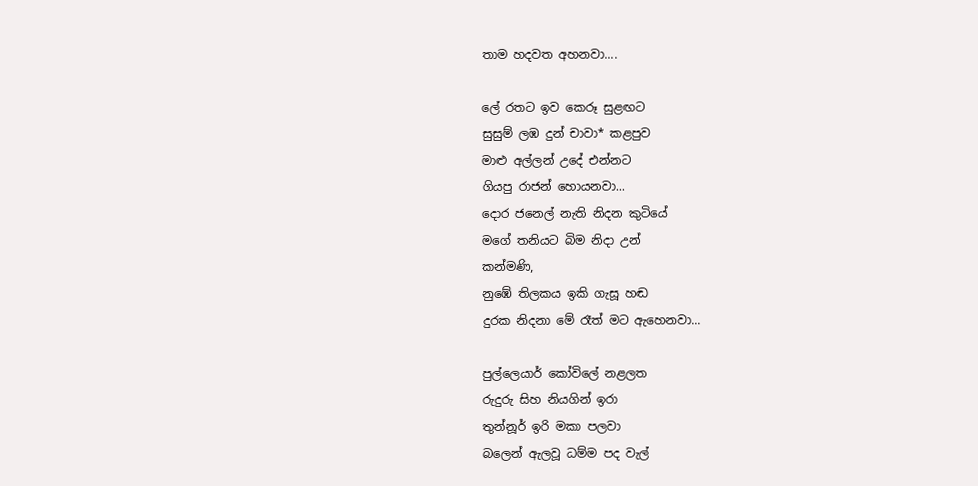තාම හදවත අහනවා....

ලේ රතට ඉව කෙරූ සුළඟට
සුසුම් ලඹ දුන් චාවා* කළපුව
මාළු අල්ලන් උදේ එන්නට
ගියපු රාජන් හොයනවා...
දොර ජනෙල් නැති නිදන කුටියේ
මගේ තනියට බිම නිදා උන්
කන්මණි,
නුඹේ තිලකය ඉකි ගැසූ හඬ
දුරක නිදනා මේ රෑත් මට ඇහෙනවා...

පුල්ලෙයාර් කෝවිලේ නළලත
රුදුරු සිහ නියගින් ඉරා
තුන්නූර් ඉරි මකා පලවා
බලෙන් ඇලවූ ධම්ම පද වැල්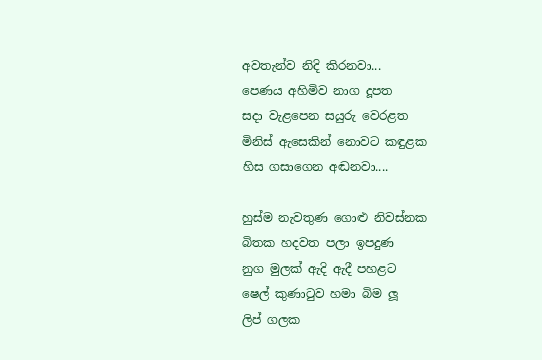අවතැන්ව නිදි කිරනවා...
පෙණය අහිමිව නාග දූපත
සදා වැළපෙන සයුරු වෙරළත
මිනිස් ඇ‍සෙකින් නොවට කඳුළක
හිස ගසාගෙන අඬනවා....

හුස්ම නැවතුණ ගොළු නිවස්නක
බිතක හදවත පලා ඉපදුණ
නුග මුලක් ඇදි ඇදී පහළට
ෂෙල් කුණාටුව හමා බිම ලූ
ලිප් ගලක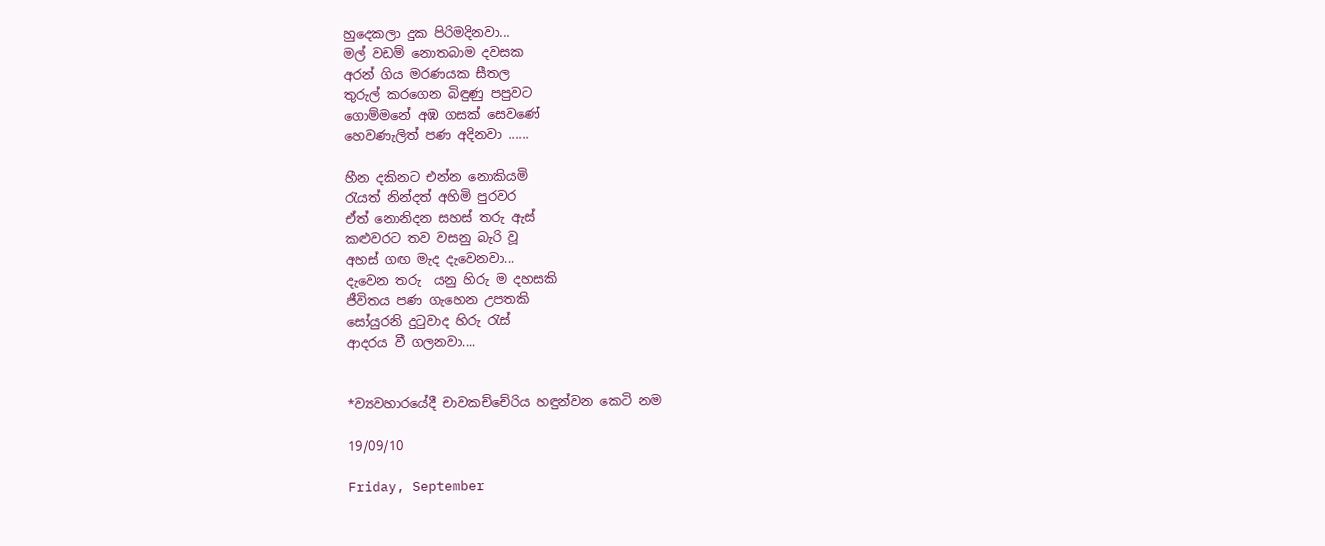හු‍දෙකලා දුක පිරිමදිනවා...
මල් වඩම් නොතබාම දවසක
අරන් ගිය මරණයක සීතල
තුරුල් කරගෙන බිඳුණු පපුවට
ගොම්මනේ අඹ ගසක් සෙවණේ
හෙවණැලිත් පණ අදිනවා ......

හීන දකිනට එන්න නොකියමි
රැයත් නින්දත් අහිමි පුරවර
ඒත් නොනිදන සහස් තරු ඇස්
කළුවරට තව වසනු බැරි වූ
අහස් ගඟ මැද දැවෙනවා...
දැවෙන තරු  යනු හිරු ම දහසකි
ජීවිතය පණ ගැහෙන උපතකි
සෝයුරනි දුටුවාද හිරු රැස්
ආදරය වී ගලනවා....


*ව්‍යවහාරයේදී චාවකච්චේරිය හඳුන්වන කෙටි නම

19/09/10

Friday, September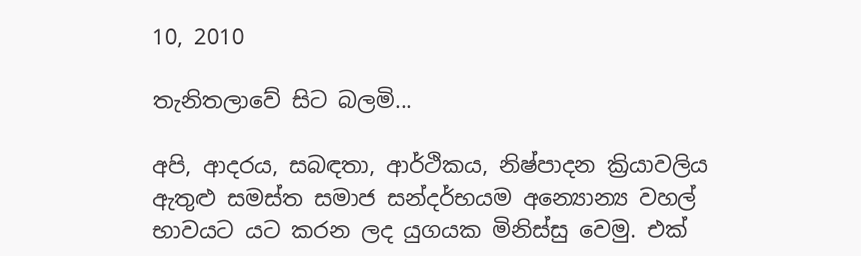10, 2010

තැනිතලාවේ සිට බලමි...

අපි, ආදරය, සබඳතා, ආර්ථිකය, නිෂ්පාදන ක්‍රියාවලිය ඇතුළු සමස්ත සමාජ සන්දර්භයම අන්‍යොන්‍ය වහල් භාවයට යට කරන ලද යුගයක මිනිස්සු වෙමු. එක්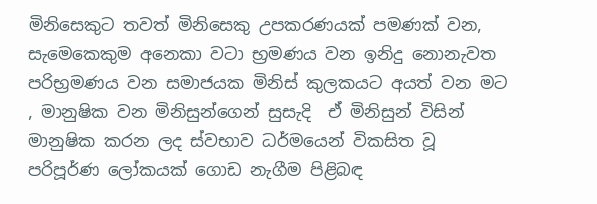මිනිසෙකුට තවත් මිනිසෙකු උපකරණයක් පමණක් වන,  සැමෙකෙකුම අනෙකා වටා භ්‍රමණය වන ඉනිදු නොනැවත පරිභ්‍රමණය වන සමාජයක මිනිස් කුලකයට අයත් වන මට , මානුෂික වන මිනිසුන්ගෙන් සුසැදි  ඒ මිනිසුන් විසින් මානුෂික කරන ලද ස්වභාව ධර්මයෙන් විකසිත වූ පරිපූර්ණ ලෝකයක් ගොඩ නැගීම පිළිබඳ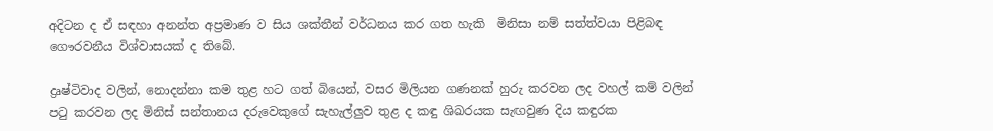අදිටන ද ඒ සඳහා අනන්ත අප්‍රමාණ ව සිය ශක්තීන් වර්ධනය කර ගත හැකි  මිනිසා නම් සත්ත්වයා පිළිබඳ  ගෞරවනීය විශ්වාසයක් ද තිබේ.

ද්‍රෘෂ්ටිවාද වලින්, නොදන්නා කම තුළ හට ගත් බියෙන්, වසර මිලියන ගණනක් හුරු කරවන ලද වහල් කම් වලින් පටු කරවන ලද මිනිස් සන්තානය දරුවෙකුගේ සැහැල්ලුව තුළ ද කඳු ශිඛරයක සැඟවුණ දිය කඳුරක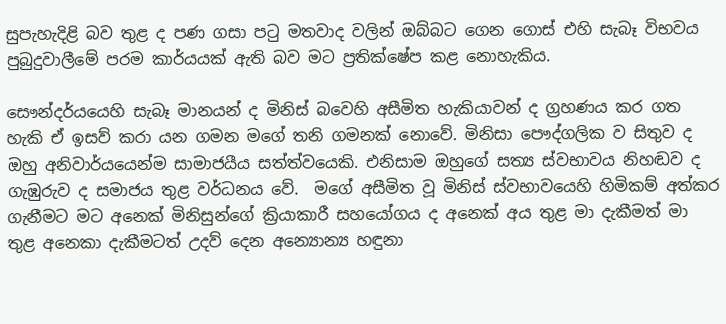සුපැහැදිළි බව තුළ ද පණ ගසා පටු මතවාද වලින් ඔබ්බට ‍ගෙන ගොස් එහි සැබෑ විභවය පුබුදුවාලීමේ පරම කාර්යයක් ඇති බව මට ප්‍රතික්ෂේප කළ නොහැකිය.

සෞන්දර්යයෙහි සැබෑ මානයන් ද මිනිස් බවෙහි අසීමිත හැකියාවන් ද ග්‍රහණය කර ගත හැකි ඒ ඉසව් කරා යන ගමන මගේ තනි ගමනක් නොවේ. මිනිසා පෞද්ගලික ව සිතුව ද ඔහු අනිවාර්යයෙන්ම සාමාජයීය සත්ත්වයෙකි. එනිසාම ඔහුගේ සත්‍ය ස්වභාවය නිහඬව ද ගැඹුරුව ද සමාජය තුළ වර්ධනය වේ.  මගේ අසීමිත වූ මිනිස් ස්වභාවයෙහි හිමිකම් අත්කර ගැනීමට මට අනෙක් මිනිසුන්ගේ ක්‍රියාකාරී සහයෝගය ද අනෙක් අය තුළ මා දැකීමත් මා තුළ අනෙකා දැකීමටත් උදව් දෙන අන්‍යොන්‍ය හඳුනා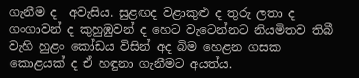ගැනීම ද  අවැසිය. සුළඟද වළාකුළු ද තුරු ලතා ද ගංගාවන් ද කුහුඹුවන් ද හෙට වැටෙන්නට නියමිතව තිබී වැහි හුළං කෝඩය විසින් අද බිම හෙළන ගසක කොළයක් ද ඒ හඳුනා ගැනීමට අයත්ය.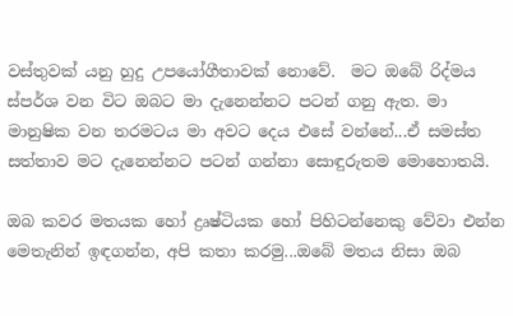වස්තුවක් යනු හුදු උපයෝගීතාවක් නොවේ.  මට ඔබේ රිද්මය ස්පර්ශ වන විට ඔබට මා දැනෙන්නට පටන් ගනු ඇත. මා මානුෂික වන තරමටය මා අවට දෙය එසේ වන්නේ...ඒ සමස්ත සත්තාව මට දැනෙන්නට පටන් ගන්නා සොඳුරුතම මොහොතයි.

ඔබ කවර මතයක හෝ ද්‍රෘෂ්ටියක හෝ පිහිටන්නෙකු වේවා එන්න මෙතැනින් ඉඳගන්න, අපි කතා කරමු...ඔබේ මතය නිසා ඔබ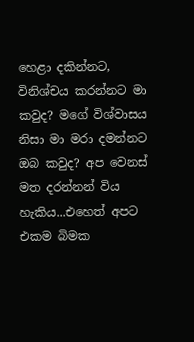හෙළා දකින්නට, විනිශ්චය කරන්නට මා කවුද? මගේ විශ්වාසය නිසා මා මරා දමන්නට ඔබ කවුද? අප වෙනස් මත දරන්නන් විය හැකිය...එහෙත් අපට එකම බිමක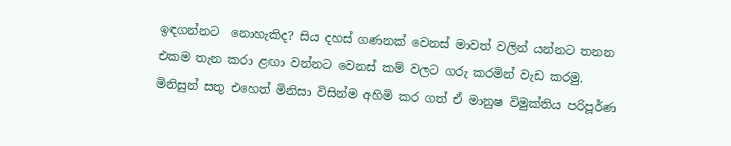ඉඳගන්නට  නොහැකිද? සිය දහස් ගණනක් වෙනස් මාවත් වලින් යන්නට තනන එකම තැන කරා ළඟා වන්නට වෙනස් කම් වලට ගරු කරමින් වැඩ කරමු. මිනිසුන් සතු එහෙත් මිනිසා විසින්ම අහිමි කර ගත් ඒ මානුෂ විමුක්තිය පරිපූර්ණ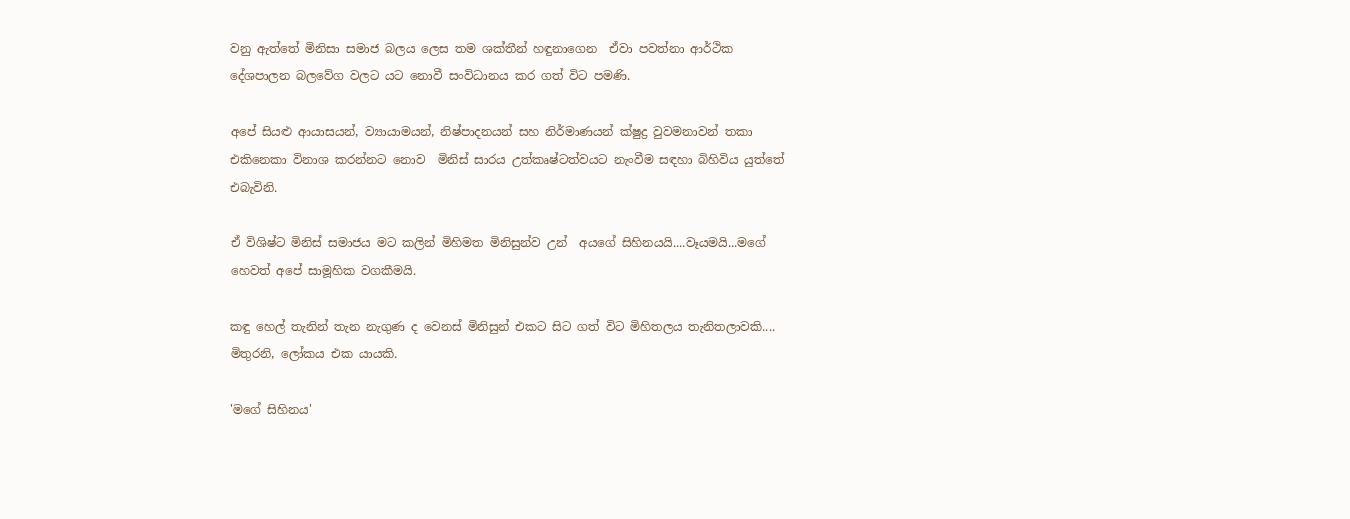වනු ඇත්තේ මිනිසා සමාජ බලය ලෙස තම ශක්තීන් හඳුනාගෙන  ඒවා පවත්නා ආර්ථික දේශපාලන බලවේග වලට යට නොවී සංවිධානය කර ගත් විට පමණි.

අපේ සියළු ආයාසයන්, ව්‍යායාමයන්, නිෂ්පාදනයන් සහ නිර්මාණයන් ක්ෂුද්‍ර වුවමනාවන් තකා එකිනෙකා විනාශ කරන්නට නොව  මිනිස් සාරය උත්කෘෂ්ටත්වයට නැංවීම සඳහා බිහිවිය යුත්තේ එබැවිනි.

ඒ විශිෂ්ට මිනිස් සමාජය මට කලින් මිහිමත මිනිසුන්ව උන්  අයගේ සිහිනයයි....වෑයමයි...මගේ හෙවත් අපේ සාමූහික වගකීමයි.

කඳු හෙල් තැනින් තැන නැගුණ ද වෙනස් මිනිසුන් එකට සිට ගත් විට මිහිතලය ‍තැනිතලාවකි.... මිතුරනි, ලෝකය එක යායකි.

'මගේ සිහිනය'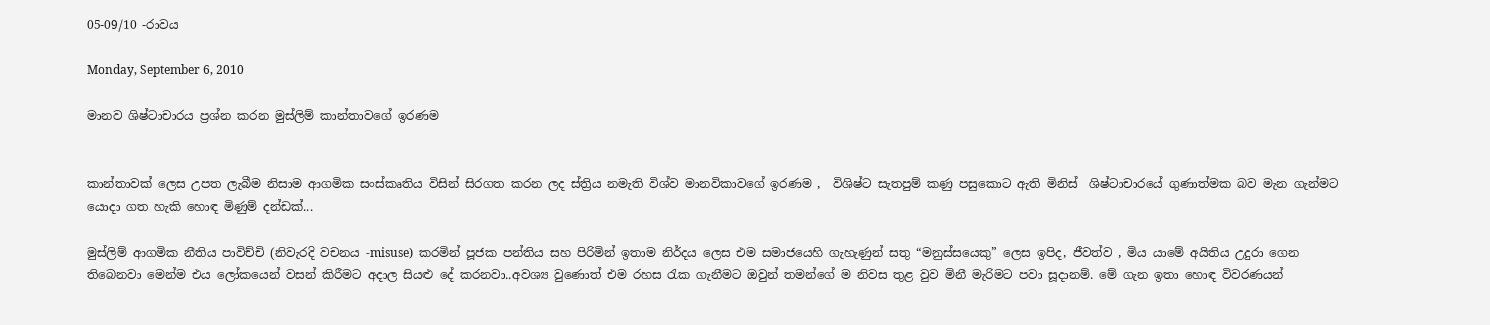05-09/10 -රාවය

Monday, September 6, 2010

මානව ශිෂ්ටාචාරය ප්‍රශ්න කරන මුස්ලිම් කාන්තාවගේ ඉරණම


කාන්තාවක් ලෙස උපත ලැබීම නිසාම ආගමික සංස්කෘතිය විසින් සිරගත කරන ලද ස්ත්‍රිය නමැති විශ්ව මානවිකාවගේ ඉරණම ,  විශිෂ්ට සැතපුම් කණු පසුකොට ඇති මිනිස්  ශිෂ්ටාචාරයේ ගුණාත්මක බව මැන ගැන්මට යොදා ගත හැකි හොඳ මිණුම් දන්ඩක්...

මුස්ලිම් ආගමික නීතිය පාවිච්චි (නිවැරදි වචනය -misuse)  කරමින් පූජක පන්තිය සහ පිරිමින් ඉතාම නිර්දය ලෙස එම සමාජයෙහි ගැහැණුන් සතු “මනුස්සයෙකු” ලෙස ඉපිද, ජීවත්ව , මිය යාමේ අයිතිය උදුරා ගෙන තිබෙනවා මෙන්ම එය ලෝකයෙන් වසන් කිරීමට අදාල සියළු දේ කරනවා..අවශ්‍ය වුණොත් එම රහස රැක ගැනීමට ඔවුන් තමන්ගේ ම නිවස තුළ වුව මිනී මැරිමට පවා සූදානම්. මේ ගැන ඉතා හොඳ විවරණයන්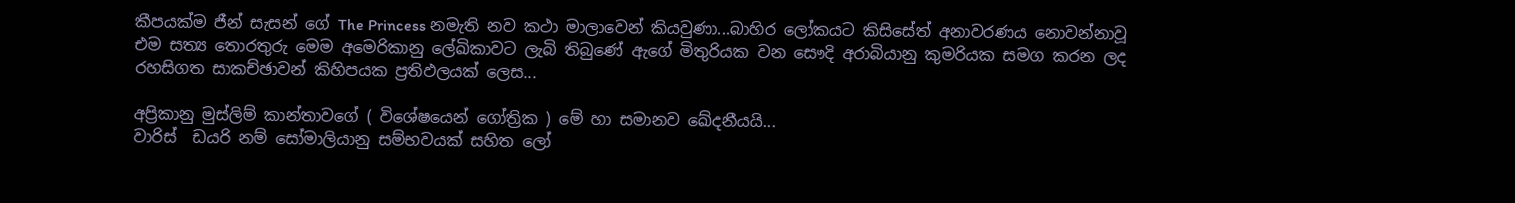කීපයක්ම ජීන් සැසන් ගේ The Princess නමැති නව කථා මාලාවෙන් කියවුණා...බාහිර ලෝකයට කිසිසේත් අනාවරණය නොවන්නාවූ එම සත්‍ය තොරතුරු මෙම අමෙරිකානු ලේඛිකාවට ලැබි තිබුණේ ඇගේ මිතුරියක වන සෞදි අරාබියානු කුමරියක සමග කරන ලද රහසිගත සාකච්ඡාවන් කිහිපයක ප්‍රතිඵලයක් ලෙස...

අප්‍රිකානු මුස්ලිම් කාන්තාවගේ ( විශේෂයෙන් ගෝත්‍රික ) මේ හා සමානව ඛේදනීයයි...
වාරිස්  ඩයරි නම් සෝමාලියානු සම්භවයක් සහිත ලෝ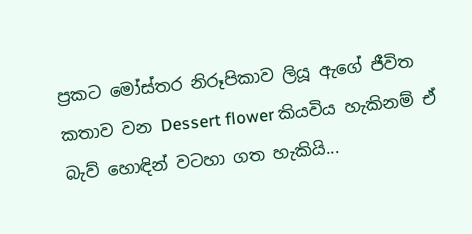ප්‍රකට මෝස්තර නිරූපිකාව ලියූ ඇගේ ජීවිත කතාව වන Dessert flower කියවිය හැකිනම් ඒ බැව් හොඳින් වටහා ගත හැකියි...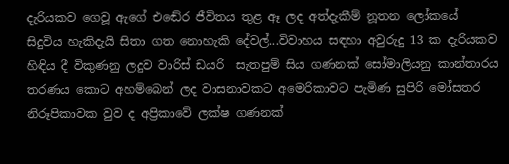දැරියකව ගෙවූ ඇගේ එඬේර ජීවිතය තුළ ඈ ලද අත්දැකීම් නූතන ලෝකයේ සිදුවිය හැකිදැයි සිතා ගත නොහැකි දේවල්...විවාහය සඳහා අවුරුදු 13 ක දැරියකව හිඳිය දී විකුණනු ලදුව වාරිස් ඩයරි  සැතපුම් සිය ගණනක් සෝමාලියනු කාන්තාරය තරණය කොට අහම්බෙන් ලද වාසනාවකට අමෙරිකාවට පැමිණ සුපිරි මෝසතර නිරූපිකාවක වුව ද අප්‍රිකාවේ ලක්ෂ ගණනක්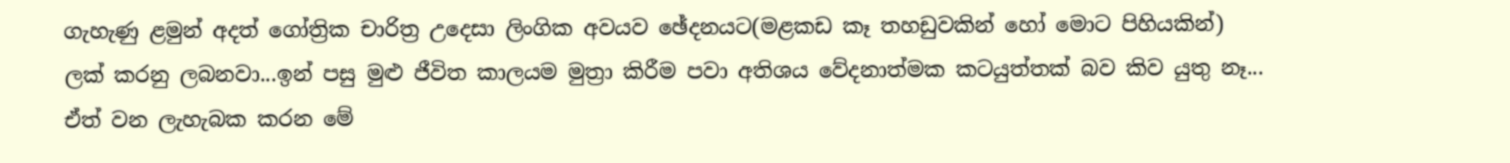ගැහැණු ළමුන් අදත් ගෝත්‍රික චාරිත්‍ර උදෙසා ලිංගික අවයව ඡේදනයට(මළකඩ කෑ තහඩුවකින් හෝ මොට පිහියකින්) ලක් කරනු ලබනවා...ඉන් පසු මුළු ජීවිත කාලයම මුත්‍රා කිරීම පවා අතිශය වේදනාත්මක කටයුත්තක් බව කිව යුතු නෑ... ඒත් වන ලැහැබක කරන මේ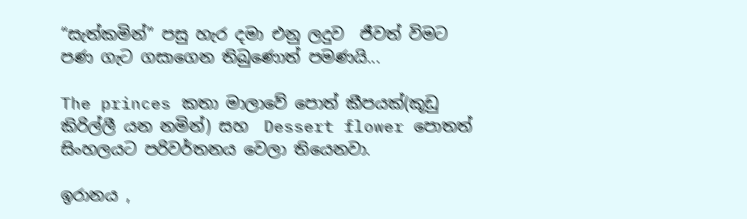“සැත්කමින්” පසු හැර දමා එනු ලදුව  ජීවත් විමට පණ ගැට ගසාගෙන තිබුණොත් පමණයි...

The princes කතා මාලාවේ පොත් කීපයක්(කූඩු කිරිල්ලී යන නමින්) සහ  Dessert flower පොතත් සිංහලයට පරිවර්තනය වෙලා තියෙනවා.

ඉරානය ,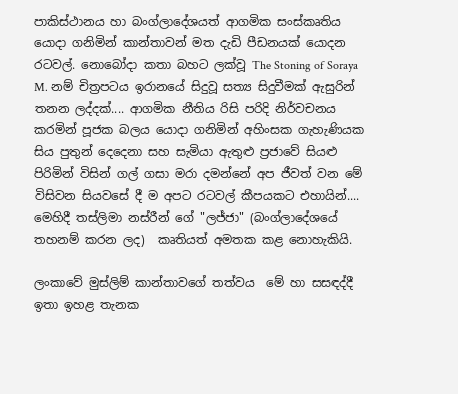පාකිස්ථානය හා බංග්ලාදේශයත් ආගමික සංස්කෘතිය යොදා ගනිමින් කාන්තාවන් මත දැඩි පීඩනයක් යොදන රටවල්. නොබෝදා කතා බහට ලක්වූ The Stoning of Soraya M. නම් චිත්‍රපටය ඉරානයේ සිදුවූ සත්‍ය සිදුවීමක් ඇසුරින් තනන ලද්දක්.... ආගමික නීතිය රිසි පරිදි නිර්වචනය කරමින් පූජක බලය යොදා ගනිමින් අහිංසක ගැහැණියක සිය පුතුන් දෙදෙනා සහ සැමියා ඇතුළු ප්‍රජාවේ සියළු පිරිමින් විසින් ගල් ගසා මරා දමන්නේ අප ජීවත් වන මේ විසිවන සියවසේ දී ම අපට රටවල් කීපයකට එහායින්.... මෙහිදී තස්ලිමා නස්රීන් ගේ "ලජ්ජා" (බංග්ලාදේශයේ තහනම් කරන ලද)  කෘතියත් අමතක කළ නොහැකියි.

ලංකාවේ මුස්ලිම් කාන්තාවගේ තත්වය  මේ හා සසඳද්දී ඉතා ඉහළ තැනක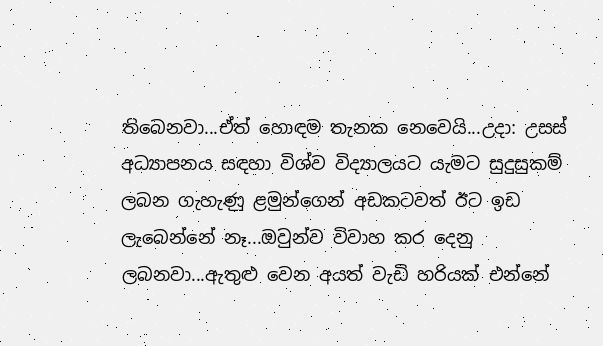තිබෙනවා...ඒත් හොඳම තැනක නෙවෙයි...උදා: උසස් අධ්‍යාපනය සඳහා විශ්ව විද්‍යාලයට යැමට සුදුසුකම් ලබන ගැහැණු ළමුන්ගෙන් අඩකටවත් ඊට ඉඩ ලැබෙන්නේ නෑ...ඔවුන්ව විවාහ කර දෙනු ලබනවා...ඇතුළු වෙන අයත් වැඩි හරියක් එන්නේ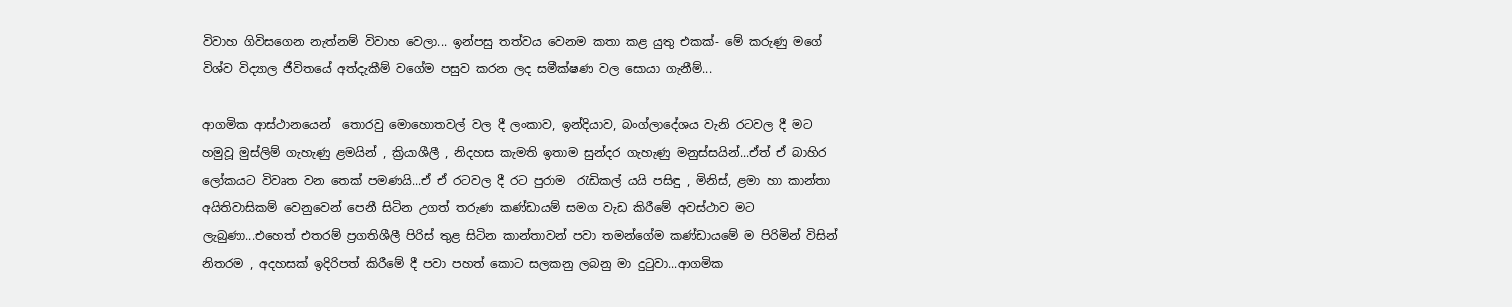විවාහ ගිවිසගෙන නැත්නම් විවාහ වෙලා... ඉන්පසු තත්වය වෙනම කතා කළ යුතු එකක්- මේ කරුණු මගේ විශ්ව විද්‍යාල ජීවිතයේ අත්දැකීම් වගේම පසුව කරන ලද සමීක්ෂණ වල සොයා ගැනීම්...

ආගමික ආස්ථානයෙන්  තොරවු මොහොතවල් වල දී ලංකාව, ඉන්දියාව, බංග්ලාදේශය වැනි රටවල දී මට හමුවූ මුස්ලිම් ගැහැණු ළමයින් , ක්‍රියාශීලී , නිදහස කැමති ඉතාම සුන්දර ගැහැණු මනුස්සයින්...ඒත් ඒ බාහිර ලෝකයට විවෘත වන තෙක් පමණයි...ඒ ඒ රටවල දී රට පුරාම  රැඩිකල් යයි පසිඳු , මිනිස්, ළමා හා කාන්තා අයිතිවාසිකම් වෙනුවෙන් පෙනී සිටින උගත් තරුණ කණ්ඩායම් සමග වැඩ කිරීමේ අවස්ථාව මට ලැබුණා...එහෙත් එතරම් ප්‍රගතිශීලී පිරිස් තුළ සිටින කාන්තාවන් පවා තමන්ගේම කණ්ඩායමේ ම පිරිමින් විසින් නිතරම , අදහසක් ඉදිරිපත් කිරීමේ දී පවා පහත් කොට සලකනු ලබනු මා දුටුවා...ආගමික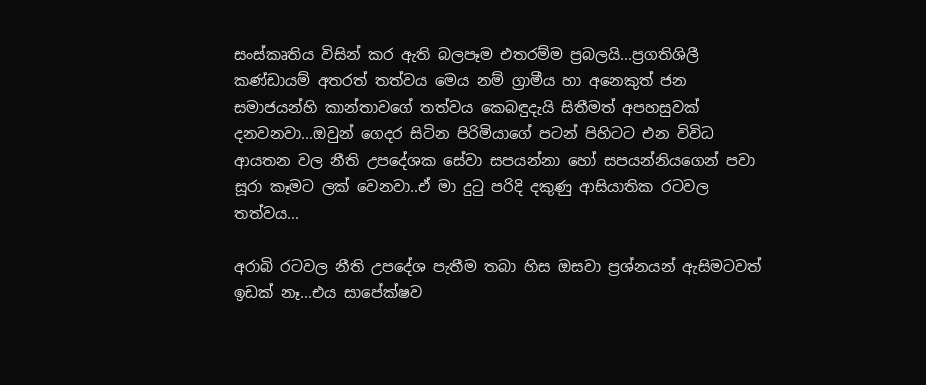සංස්කෘතිය විසින් කර ඇති බලපෑම එතරම්ම ප්‍රබලයි...ප්‍රගතිශිලී කණ්ඩායම් අතරත් තත්වය මෙය නම් ග්‍රාමීය හා අනෙකුත් ජන සමාජයන්හි කාන්තාවගේ තත්වය කෙබඳුදැයි සිතීමත් අපහසුවක් දනවනවා...ඔවුන් ගෙදර සිටින පිරිමියාගේ පටන් පිහිටට එන විවිධ ආයතන වල නීති උපදේශක සේවා සපයන්නා හෝ සපයන්නියගෙන් පවා සූරා කෑමට ලක් වෙනවා..ඒ මා දුටු පරිදි දකුණු ආසියාතික රටවල තත්වය...

අරාබි රටවල නීති උපදේශ පැතීම තබා හිස ඔසවා ප්‍රශ්නයන් ඇසිමටවත් ඉඩක් නෑ...එය සාපේක්ෂව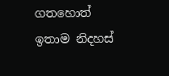ගතහොත් ඉතාම නිදහස්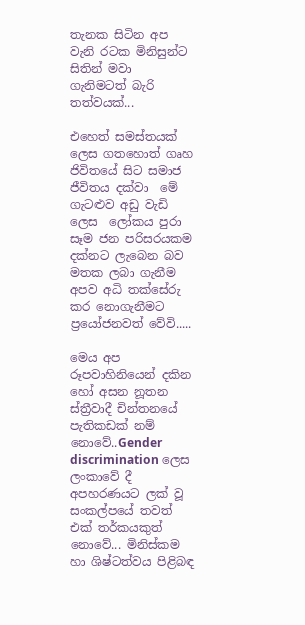තැනක සිටින අප වැනි රටක මිනිසුන්ට සිතින් මවා  ගැනිමටත් බැරි තත්වයක්...

එහෙත් සමස්තයක් ලෙස ගතහොත් ගෘහ ජිවිතයේ සිට සමාජ ජීවිතය දක්වා  මේ ගැටළුව අඩු වැඩි ලෙස  ලෝකය පුරා සෑම ජන පරිසරයකම දක්නට ලැබෙන බව මතක ලබා ගැනීම අපව අධි තක්සේරු කර නොගැනීමට ප්‍රයෝජනවත් වේවි.....

මෙය අප රූපවාහිනියෙන් දකින හෝ අසන නූතන ස්ත්‍රීවාදී චින්තනයේ පැතිකඩක් නම් නොවේ..Gender discrimination ලෙස ලංකාවේ දී අපහරණයට ලක් වූ සංකල්පයේ තවත් එක් තර්කයකුත් නොවේ... මිනිස්කම හා ශිෂ්ටත්වය පිළිබඳ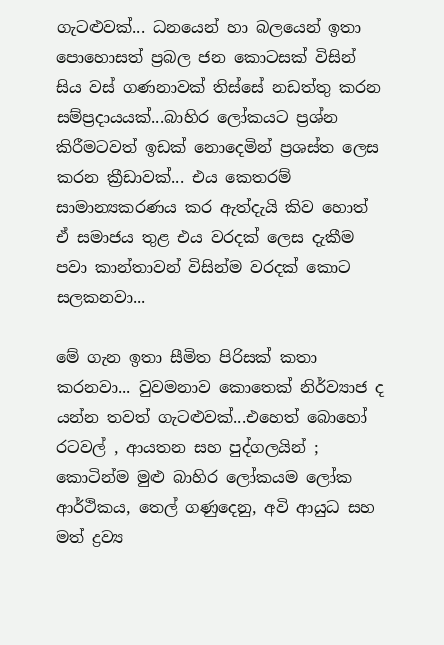ගැටළුවක්... ධනයෙන් හා බලයෙන් ඉතා පොහොසත් ප්‍රබල ජන කොටසක් විසින් සිය වස් ගණනාවක් තිස්සේ නඩත්තු කරන සම්ප්‍රදායයක්...බාහිර ලෝකයට ප්‍රශ්න කිරීමටවත් ඉඩක් නොදෙමින් ප්‍රශස්ත ලෙස කරන ක්‍රීඩාවක්... එය කෙතරම් සාමාන්‍යකරණය කර ඇත්දැයි කිව හොත් ඒ සමාජය තුළ එය වරදක් ලෙස දැකීම පවා කාන්තාවන් විසින්ම වරදක් කොට සලකනවා...

මේ ගැන ඉතා සීමිත පිරිසක් කතා කරනවා... වුවමනාව කොතෙක් නිර්ව්‍යාජ ද යන්න තවත් ගැටළුවක්...එහෙත් බොහෝ රටවල් , ආයතන සහ පුද්ගලයින් ; කොටින්ම මුළු බාහිර ලෝකයම ලෝක ආර්ථිකය, තෙල් ගණුදෙනු, අවි ආයුධ සහ මත් ද්‍රව්‍ය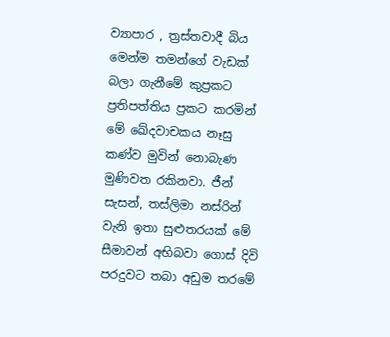ව්‍යාපාර , ත්‍රස්තවාදී බිය මෙන්ම තමන්ගේ වැඩක් බලා ගැනීමේ කුප්‍රකට ප්‍රතිපත්තිය ප්‍රකට කරමින් මේ ඛේදවාචකය නෑසු කණ්ව මුවින් නොබැණ මුණිවත රකිනවා. ජීන් සැසන්, තස්ලිමා නස්රින් වැනි ඉතා සුළුතරයක් මේ සීමාවන් අභිබවා ගොස් දිවි පරදුවට තබා අඩුම තරමේ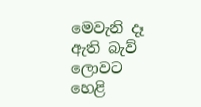මෙවැනි දෑ ඇති බැව් ලොවට හෙළි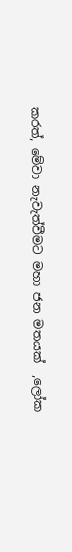කරත්, මේවා නැවැත්වීමට මහා ජන මතයක්  ,ලෝක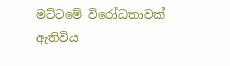මට්ටමේ විරෝධතාවක් ඇතිවිය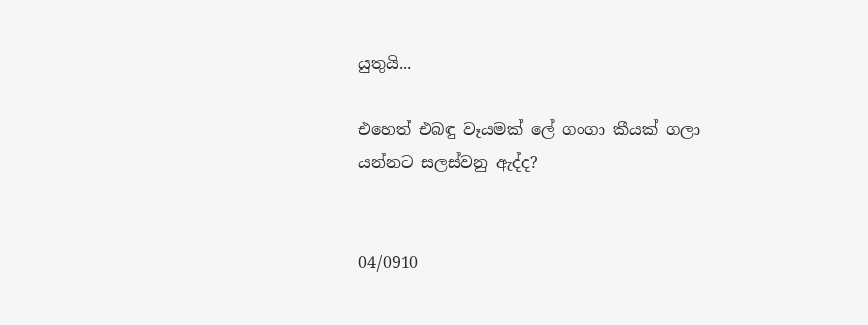යුතුයි...

එහෙත් එබඳු වෑයමක් ලේ ගංගා කීයක් ගලා යන්නට සලස්වනු ඇද්ද?


04/0910